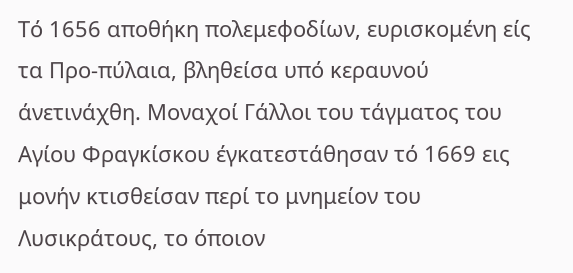Τό 1656 αποθήκη πολεμεφοδίων, ευρισκομένη είς τα Προ-πύλαια, βληθείσα υπό κεραυνού άνετινάχθη. Μοναχοί Γάλλοι του τάγματος του Αγίου Φραγκίσκου έγκατεστάθησαν τό 1669 εις μονήν κτισθείσαν περί το μνημείον του Λυσικράτους, το όποιον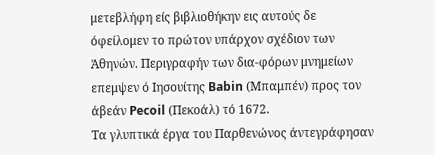μετεβλήφη είς βιβλιοθήκην εις αυτούς δε όφείλομεν το πρώτον υπάρχον σχέδιον των Άθηνών. Περιγραφήν των δια-φόρων μνημείων επεμψεν ό Ιησουίτης Babin (Μπαμπέν) προς τον άβεάν Pecoil (Πεκοάλ) τό 1672.
Τα γλυπτικά έργα του Παρθενώνος άντεγράφησαν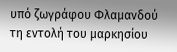υπό ζωγράφου Φλαμανδού τη εντολή του μαρκησίου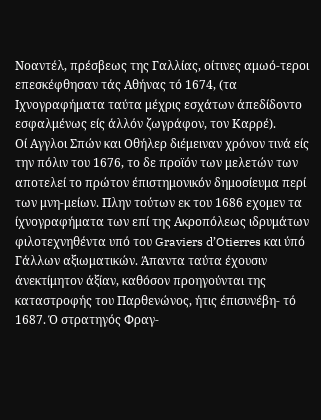Νοαντέλ, πρέσβεως της Γαλλίας, οίτινες αμωό-τεροι επεσκέφθησαν τάς Αθήνας τό 1674, (τα Ιχνογραφήματα ταύτα μέχρις εσχάτων άπεδίδοντο εσφαλμένως είς άλλόν ζωγράφον, τον Καρρέ).
Οί Αγγλοι Σπών και Οθήλερ διέμειναν χρόνον τινά είς την πόλιν του 1676, το δε προϊόν των μελετών των αποτελεί το πρώτον έπιστημονικόν δημοσίευμα περί των μνη-μείων. Πλην τούτων εκ του 1686 εχομεν τα ίχνογραφήματα των επί της Ακροπόλεως ιδρυμάτων φιλοτεχνηθέντα υπό του Graviers d’Otierres και ύπό Γάλλων αξιωματικών. Άπαντα ταύτα έχουσιν άνεκτίμητον άξίαν, καθόσον προηγούνται της καταστροφής του Παρθενώνος, ήτις έπισυνέβη- τό 1687. Ό στρατηγός Φραγ-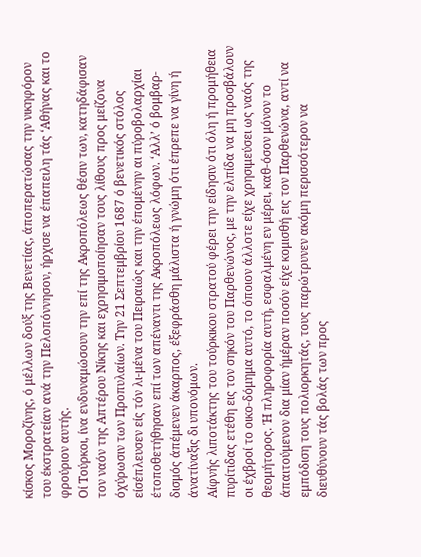κίσκος Μοροζίνης, ό μέλλων δούξ της Βενετίας, άποπερατώσας την νικηφόρον του έκστρατείαν ανά την Πελοπόννησον, ήρχισε να έπαπειλη τάς ‘Αθήνας και το φρούριον αυτής.
Οί Τούρκοι, ίνα ενδυναμώσουν την επί της Ακροπόλεως θέσιν των, κατηδάφισαν τον ναόν της Απτέρου Νίκης και εχρησιμοποίησαν τους λίθους προς μείζονα όχύρωσιν των Προπυλαίων. Την 21 Σεπτεμβρίου 1687 ό βενετικός στόλος είσέπλευσεν είς τόν λι-μένα του Πειραιώς και την έπομένην αι πύροβολαρχίαι έτοποθετήθησαν επί των απέναντι της Ακροπόλεως λόφων. ‘Αλλ’ ό βομβαρ-δισμός άπέμενεν άκαρπος, έξεφράσθη μάλιστα ή γνώμη ότι έπρεπε να γίνη ή άνατίναξις δι υπονόμων.
Αίφνής λιποτάκτης του τούρκικου στρατού φέρει την είδησιν ότι όλη ή προμήθεια πυρίτιδας ετέθη εις τον σηκόν του Παρθενώνος, με την ελπίδα να μη προσβάλουν οι έχβροί το οικο-δόμημα αυτό, το όποιον άλλοτε είχε χρησιμεύσει ως ναός της θεομήτορος. Ή πληροφορία αυτή, εσφαλμένη εν μέρει, καθ-όσον μόνον το άπαιτούμενον δια μίαν ήμέραν ποσόν είχε κομισθή εις τον Παρθενώνα, αντί να εμπόδιση τους πολιορκητάς, τους παρώτρυνεν ακόμη περισσότερον να διευθύνουν τάς βολάς των προς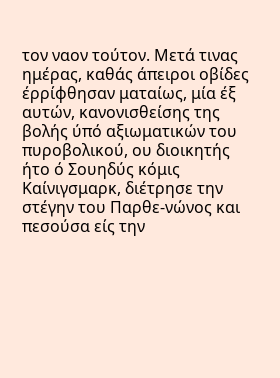τον ναον τούτον. Μετά τινας ημέρας, καθάς άπειροι οβίδες έρρίφθησαν ματαίως, μία έξ αυτών, κανονισθείσης της βολής ύπό αξιωματικών του πυροβολικού, ου διοικητής ήτο ό Σουηδύς κόμις Καίνιγσμαρκ, διέτρησε την στέγην του Παρθε-νώνος και πεσούσα είς την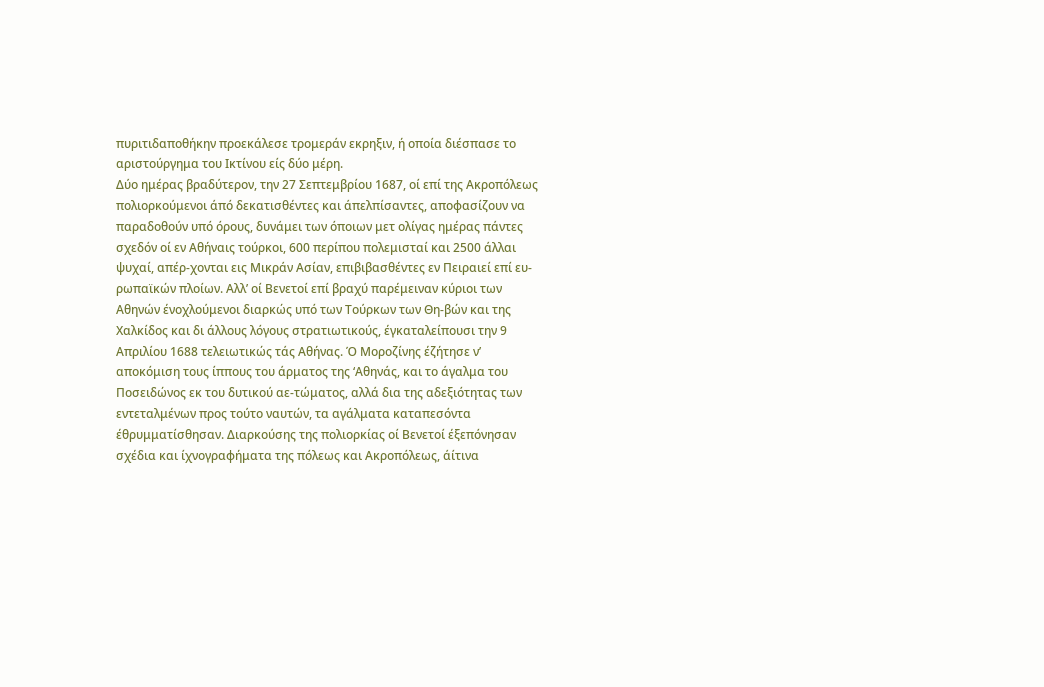πυριτιδαποθήκην προεκάλεσε τρομεράν εκρηξιν, ή οποία διέσπασε το αριστούργημα του Ικτίνου είς δύο μέρη.
Δύο ημέρας βραδύτερον, την 27 Σεπτεμβρίου 1687, οί επί της Ακροπόλεως πολιορκούμενοι άπό δεκατισθέντες και άπελπίσαντες, αποφασίζουν να παραδοθούν υπό όρους, δυνάμει των όποιων μετ ολίγας ημέρας πάντες σχεδόν οί εν Αθήναις τούρκοι, 600 περίπου πολεμισταί και 2500 άλλαι ψυχαί, απέρ-χονται εις Μικράν Ασίαν, επιβιβασθέντες εν Πειραιεί επί ευ-ρωπαϊκών πλοίων. Αλλ’ οί Βενετοί επί βραχύ παρέμειναν κύριοι των Αθηνών ένοχλούμενοι διαρκώς υπό των Τούρκων των Θη-βών και της Χαλκίδος και δι άλλους λόγους στρατιωτικούς, έγκαταλείπουσι την 9 Απριλίου 1688 τελειωτικώς τάς Αθήνας. Ό Μοροζίνης έζήτησε ν’ αποκόμιση τους ίππους του άρματος της ‘Αθηνάς, και το άγαλμα του Ποσειδώνος εκ του δυτικού αε-τώματος, αλλά δια της αδεξιότητας των εντεταλμένων προς τούτο ναυτών, τα αγάλματα καταπεσόντα έθρυμματίσθησαν. Διαρκούσης της πολιορκίας οί Βενετοί έξεπόνησαν σχέδια και ίχνογραφήματα της πόλεως και Ακροπόλεως, άίτινα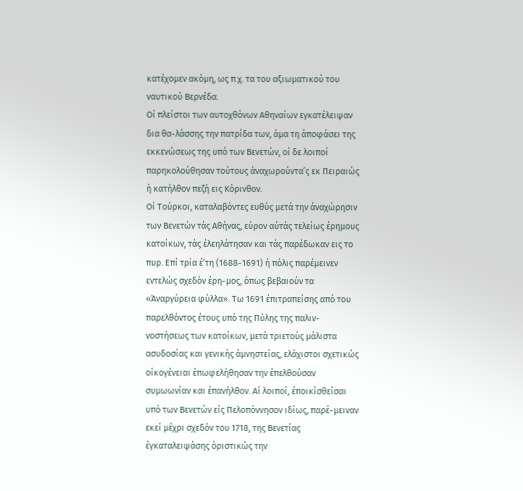κατέχομεν ακόμη, ως π.χ. τα του αξιωματικού του ναυτικού Βερνέδα.
Οί πλείστοι των αυτοχθόνων Αθηναίων εγκατέλειψαν δια θα-λάσσης την πατρίδα των, άμα τη άποφάσει της εκκενώσεως της υπό των Βενετών, οί δε λοιποί παρηκολούθησαν τούτους άναχωρούντα’ς εκ Πειραιώς ή κατήλθον πεζή εις Κόρινθον.
Οί Τούρκοι, καταλαβόντες ευθύς μετά την άναχώρησιν των Βενετών τάς Αθήνας, εύρον αύτάς τελείως έρημους κατοίκων, τάς έλεηλάτησαν και τάς παρέδωκαν εις το πυρ. Επί τρία έ’τη (1688-1691) ή πόλις παρέμεινεν εντελώς σχεδόν έρη-μος, όπως βεβαιούν τα «Άναργύρεια φύλλα». Τω 1691 έπιτραπείσης από του παρελθόντος έτους υπό της Πύλης της παλιν-νοστήσεως των κατοίκων, μετά τριετούς μάλιστα ασυδοσίας και γενικής άμνηστείας, ελάχιστοι σχετικώς οίκογένειαι έπωφελήθησαν την έπελθούσαν συμωωνίαν και έπανήλθον. Αί λοιποί, έποικίσθείσαι υπό των Βενετών είς Πελοπόννησον ιδίως, παρέ-μειναν εκεί μέχρι σχεδόν του 1718, της Βενετίας έγκαταλειψάσης όριστικώς την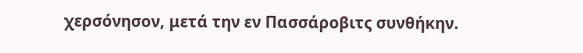χερσόνησον, μετά την εν Πασσάροβιτς συνθήκην.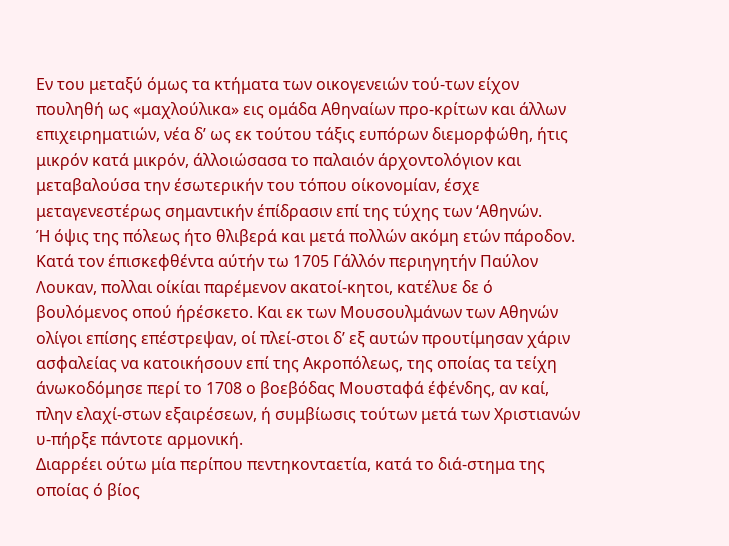Εν του μεταξύ όμως τα κτήματα των οικογενειών τού-των είχον πουληθή ως «μαχλούλικα» εις ομάδα Αθηναίων προ-κρίτων και άλλων επιχειρηματιών, νέα δ’ ως εκ τούτου τάξις ευπόρων διεμορφώθη, ήτις μικρόν κατά μικρόν, άλλοιώσασα το παλαιόν άρχοντολόγιον και μεταβαλούσα την έσωτερικήν του τόπου οίκονομίαν, έσχε μεταγενεστέρως σημαντικήν έπίδρασιν επί της τύχης των ‘Αθηνών.
Ή όψις της πόλεως ήτο θλιβερά και μετά πολλών ακόμη ετών πάροδον. Κατά τον έπισκεφθέντα αύτήν τω 1705 Γάλλόν περιηγητήν Παύλον Λουκαν, πολλαι οίκίαι παρέμενον ακατοί-κητοι, κατέλυε δε ό βουλόμενος οπού ήρέσκετο. Και εκ των Μουσουλμάνων των Αθηνών ολίγοι επίσης επέστρεψαν, οί πλεί-στοι δ’ εξ αυτών προυτίμησαν χάριν ασφαλείας να κατοικήσουν επί της Ακροπόλεως, της οποίας τα τείχη άνωκοδόμησε περί το 1708 ο βοεβόδας Μουσταφά έφένδης, αν καί, πλην ελαχί-στων εξαιρέσεων, ή συμβίωσις τούτων μετά των Χριστιανών υ-πήρξε πάντοτε αρμονική.
Διαρρέει ούτω μία περίπου πεντηκονταετία, κατά το διά-στημα της οποίας ό βίος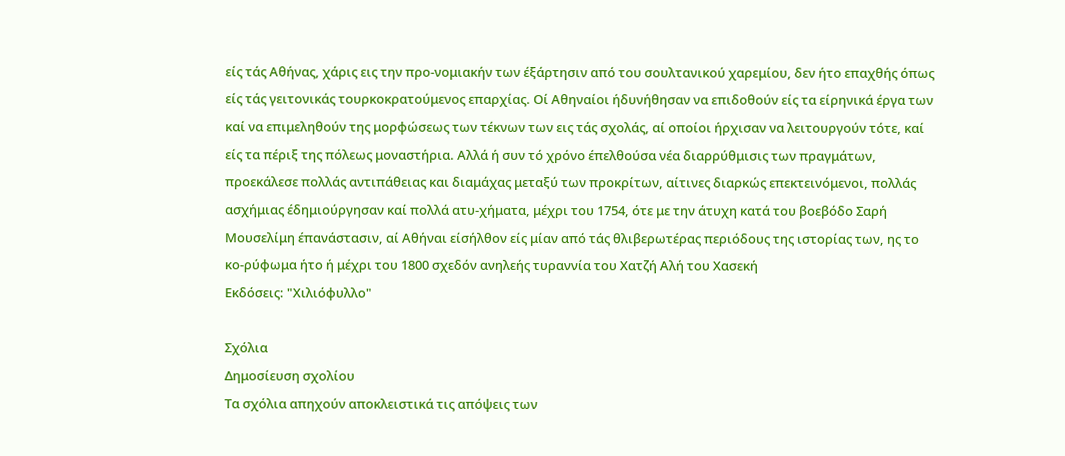είς τάς Αθήνας, χάρις εις την προ-νομιακήν των έξάρτησιν από του σουλτανικού χαρεμίου, δεν ήτο επαχθής όπως είς τάς γειτονικάς τουρκοκρατούμενος επαρχίας. Οί Αθηναίοι ήδυνήθησαν να επιδοθούν είς τα είρηνικά έργα των καί να επιμεληθούν της μορφώσεως των τέκνων των εις τάς σχολάς, αί οποίοι ήρχισαν να λειτουργούν τότε, καί είς τα πέριξ της πόλεως μοναστήρια. Αλλά ή συν τό χρόνο έπελθούσα νέα διαρρύθμισις των πραγμάτων, προεκάλεσε πολλάς αντιπάθειας και διαμάχας μεταξύ των προκρίτων, αίτινες διαρκώς επεκτεινόμενοι, πολλάς ασχήμιας έδημιούργησαν καί πολλά ατυ-χήματα, μέχρι του 1754, ότε με την άτυχη κατά του βοεβόδο Σαρή Μουσελίμη έπανάστασιν, αί Αθήναι είσήλθον είς μίαν από τάς θλιβερωτέρας περιόδους της ιστορίας των, ης το κο-ρύφωμα ήτο ή μέχρι του 1800 σχεδόν ανηλεής τυραννία του Χατζή Αλή του Χασεκή
Εκδόσεις: "Χιλιόφυλλο"

Σχόλια
Δημοσίευση σχολίου
Τα σχόλια απηχούν αποκλειστικά τις απόψεις των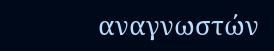αναγνωστών